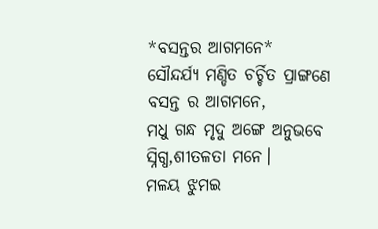*ବସନ୍ତର ଆଗମନେ*
ସୌନ୍ଦର୍ଯ୍ୟ ମଣ୍ଡିତ ଚର୍ଚ୍ଚିତ ପ୍ରାଙ୍ଗଣେ
ବସନ୍ତ ର ଆଗମନେ,
ମଧୁ ଗନ୍ଧ ମୃଦୁ ଅଙ୍ଗେ ଅନୁଭବେ
ସ୍ନିଗ୍ଧ,ଶୀତଳତା ମନେ।
ମଳୟ ଝୁମଇ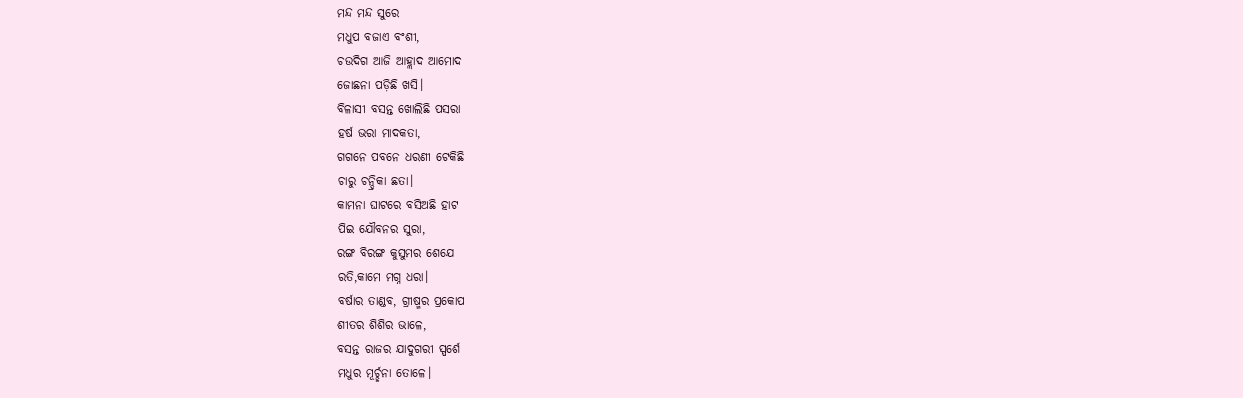ମନ୍ଦ ମନ୍ଦ ସୁରେ
ମଧୁପ ବଜାଏ ବଂଶୀ,
ଚଉଦିଗ ଆଜି ଆହ୍ଲାଦ ଆମୋଦ
ଜୋଛନା ପଡ଼ିଛି ଖସି।
ବିଳାସୀ ବସନ୍ତ ଖୋଲିଛି ପସରା
ହର୍ଷ ଭରା ମାଦକତା,
ଗଗନେ ପବନେ ଧରଣୀ ଟେକିଛି
ଚାରୁ ଚନ୍ଦ୍ରିକା ଛତା।
କାମନା ଘାଟରେ ବସିଅଛି ହାଟ
ପିଇ ଯୌବନର ସୁରା,
ରଙ୍ଗ ବିରଙ୍ଗ କୁସୁମର ଶେଯେ
ରତି,କାମେ ମଗ୍ନ ଧରା।
ବର୍ଷାର ତାଣ୍ଡବ, ଗ୍ରୀଷ୍ମର ପ୍ରକୋପ
ଶୀତର ଶିଶିର ଭାଳେ,
ବସନ୍ତ ରାଜର ଯାଦୁଗରୀ ସ୍ପର୍ଶେ
ମଧୁର ମୂର୍ଚ୍ଛନା ତୋଳେ।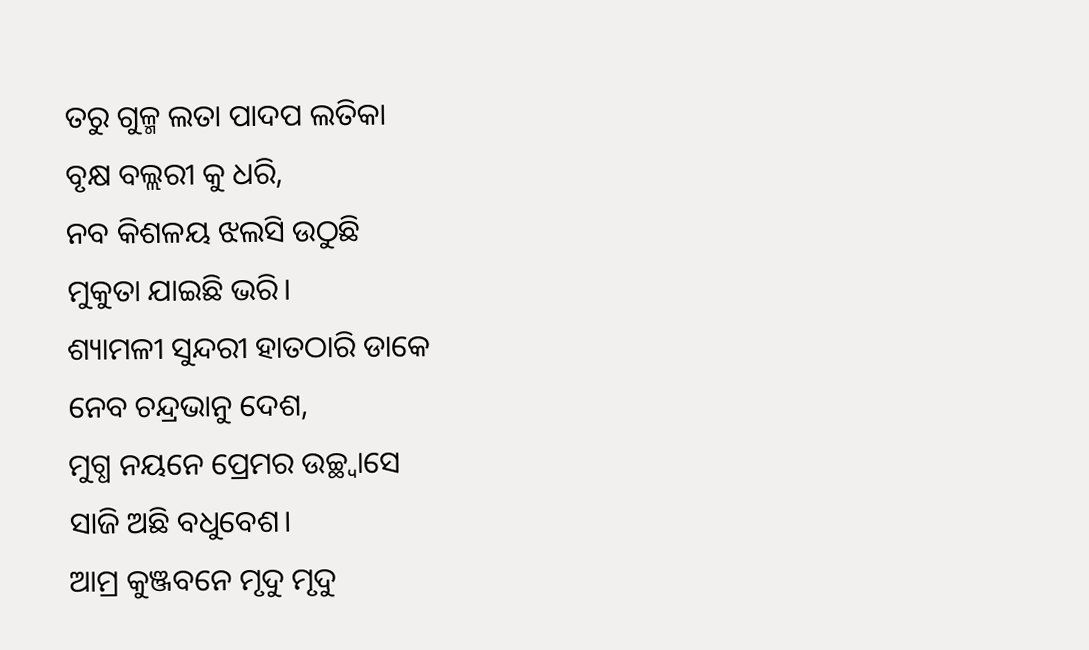ତରୁ ଗୁଳ୍ମ ଲତା ପାଦପ ଲତିକା
ବୃକ୍ଷ ବଲ୍ଲରୀ କୁ ଧରି,
ନବ କିଶଳୟ ଝଲସି ଉଠୁଛି
ମୁକୁତା ଯାଇଛି ଭରି।
ଶ୍ୟାମଳୀ ସୁନ୍ଦରୀ ହାତଠାରି ଡାକେ
ନେବ ଚନ୍ଦ୍ରଭାନୁ ଦେଶ,
ମୁଗ୍ଧ ନୟନେ ପ୍ରେମର ଉଚ୍ଛ୍ୱାସେ
ସାଜି ଅଛି ବଧୁବେଶ।
ଆମ୍ର କୁଞ୍ଜବନେ ମୃଦୁ ମୃଦୁ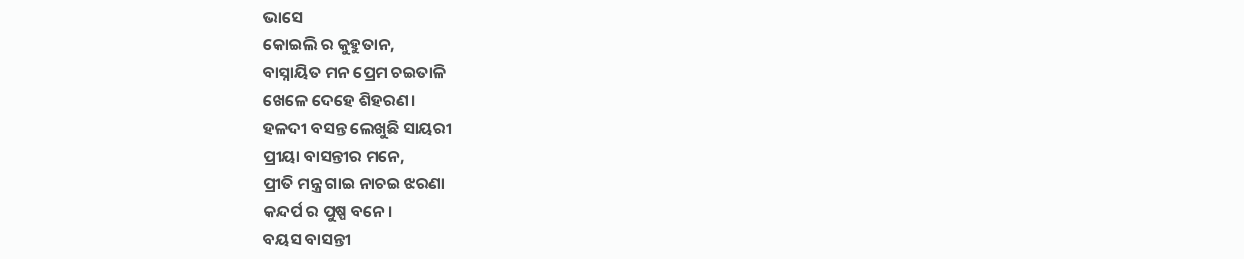ଭାସେ
କୋଇଲି ର କୁହୁତାନ,
ବାସ୍ନାୟିତ ମନ ପ୍ରେମ ଚଇତାଳି
ଖେଳେ ଦେହେ ଶିହରଣ।
ହଳଦୀ ବସନ୍ତ ଲେଖୁଛି ସାୟରୀ
ପ୍ରୀୟା ବାସନ୍ତୀର ମନେ,
ପ୍ରୀତି ମନ୍ତ୍ର ଗାଇ ନାଚଇ ଝରଣା
କନ୍ଦର୍ପ ର ପୁଷ୍ପ ବନେ।
ବୟସ ବାସନ୍ତୀ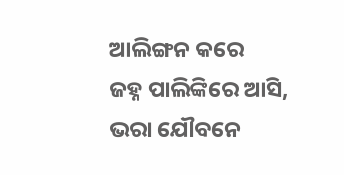ଆଲିଙ୍ଗନ କରେ
ଜହ୍ନ ପାଲିଙ୍କିରେ ଆସି,
ଭରା ଯୌବନେ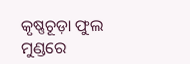କୃଷ୍ଣଚୂଡ଼ା ଫୁଲ
ମୁଣ୍ଡରେ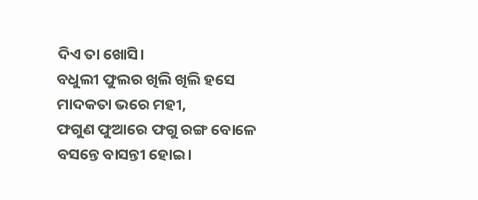ଦିଏ ତା ଖୋସି।
ବଧୁଲୀ ଫୁଲର ଖିଲି ଖିଲି ହସେ
ମାଦକତା ଭରେ ମହୀ,
ଫଗୁଣ ଫୁଆରେ ଫଗୁ ରଙ୍ଗ ବୋଳେ
ବସନ୍ତେ ବାସନ୍ତୀ ହୋଇ।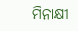ମିନାକ୍ଷୀ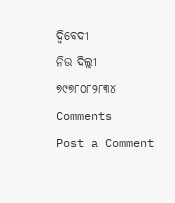ଦ୍ବିବେଦୀ
ନିଉ ଦିଲ୍ଲୀ
୭୯୭୮୦୮୨୮୩୪
Comments
Post a Comment